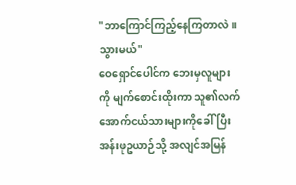"ဘာကြောင်ကြည့်နေကြတာလဲ။ သွားမယ်"
ဝေရှောင်ပေါင်က ဘေးမှလူများကို မျက်စောင်းထိုးကာ သူ၏လက်အောက်ငယ်သားများကိုခေါ်ပြီး အန်းဖုဥယာဉ်သို့ အလျင်အမြန်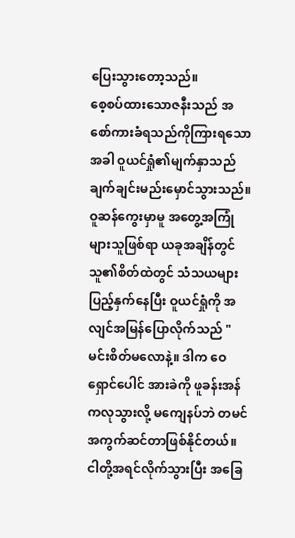ပြေးသွားတော့သည်။
စေ့စပ်ထားသောဇနီးသည် အစော်ကားခံရသည်ကိုကြားရသောအခါ ဝူယင်ရှုံ၏မျက်နှာသည် ချက်ချင်းမည်းမှောင်သွားသည်။ ဝူဆန်ကွေးမှာမူ အတွေ့အကြုံများသူဖြစ်ရာ ယခုအချိန်တွင် သူ၏စိတ်ထဲတွင် သံသယများပြည့်နှက်နေပြီး ဝူယင်ရှုံကို အလျင်အမြန်ပြောလိုက်သည် "မင်းစိတ်မလောနဲ့။ ဒါက ဝေရှောင်ပေါင် အားခဲကို ဖူခန်းအန်ကလုသွားလို့ မကျေနပ်ဘဲ တမင်အကွက်ဆင်တာဖြစ်နိုင်တယ်။ ငါတို့အရင်လိုက်သွားပြီး အခြေ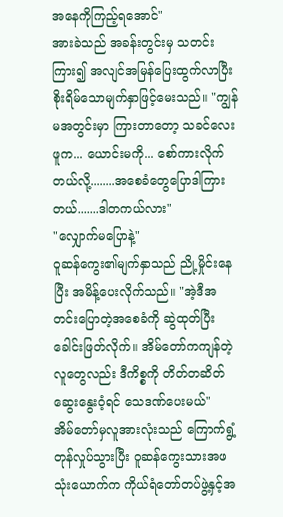အနေကိုကြည့်ရအောင်"
အားခဲသည် အခန်းတွင်းမှ သတင်းကြား၍ အလျင်အမြန်ပြေးထွက်လာပြီး စိုးရိမ်သောမျက်နှာဖြင့်မေးသည်။ "ကျွန်မအတွင်းမှာ ကြားတာတော့ သခင်လေးဖူက... ယောင်းမကို... စော်ကားလိုက်တယ်လို့........အစေခံတွေပြောဒါကြားတယ်.......ဒါတကယ်လား"
"လျှောက်မပြောနဲ့"
ဝူဆန်ကွေး၏မျက်နှာသည် ညို့မှိုင်းနေပြီး အမိန့်ပေးလိုက်သည်။ "အဲ့ဒီအတင်းပြောတဲ့အစေခံကို ဆွဲထုတ်ပြီးခေါင်းဖြတ်လိုက်။ အိမ်တော်ကကျန်တဲ့လူတွေလည်း ဒီကိစ္စကို တိတ်တဆိတ်ဆွေးနွေးဝံ့ရင် သေဒဏ်ပေးမယ်"
အိမ်တော်မှလူအားလုံးသည် ကြောက်ရွံ့တုန်လှုပ်သွားပြီး ဝူဆန်ကွေးသားအဖသုံးယောက်က ကိုယ်ရံတော်တပ်ဖွဲ့နှင့်အ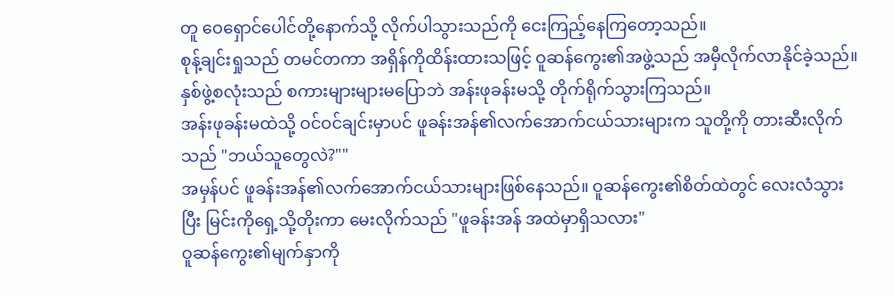တူ ဝေရှောင်ပေါင်တို့နောက်သို့ လိုက်ပါသွားသည်ကို ငေးကြည့်နေကြတော့သည်။
စုန့်ချင်းရှုသည် တမင်တကာ အရှိန်ကိုထိန်းထားသဖြင့် ဝူဆန်ကွေး၏အဖွဲ့သည် အမှီလိုက်လာနိုင်ခဲ့သည်။ နှစ်ဖွဲ့စလုံးသည် စကားများများမပြောဘဲ အန်းဖုခန်းမသို့ တိုက်ရိုက်သွားကြသည်။
အန်းဖုခန်းမထဲသို့ ဝင်ဝင်ချင်းမှာပင် ဖူခန်းအန်၏လက်အောက်ငယ်သားများက သူတို့ကို တားဆီးလိုက်သည် "ဘယ်သူတွေလဲ?""
အမှန်ပင် ဖူခန်းအန်၏လက်အောက်ငယ်သားများဖြစ်နေသည်။ ဝူဆန်ကွေး၏စိတ်ထဲတွင် လေးလံသွားပြီး မြင်းကိုရှေ့သို့တိုးကာ မေးလိုက်သည် "ဖူခန်းအန် အထဲမှာရှိသလား"
ဝူဆန်ကွေး၏မျက်နှာကို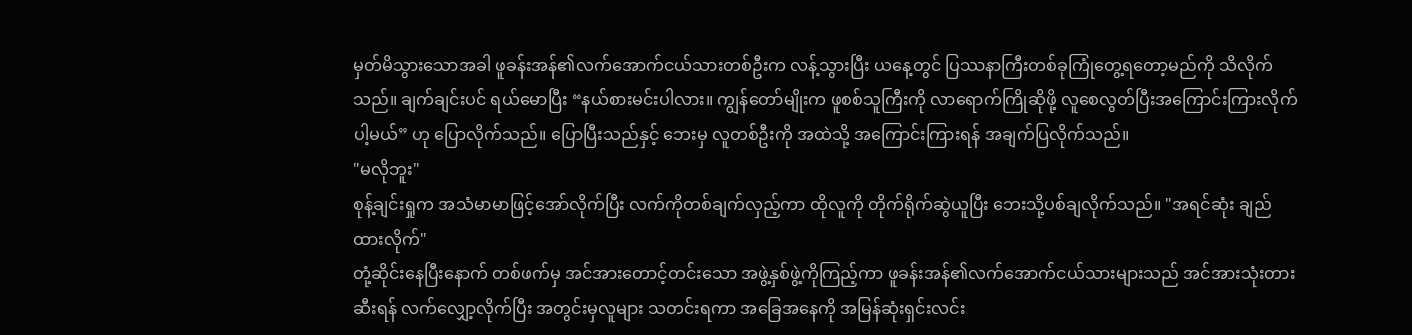မှတ်မိသွားသောအခါ ဖူခန်းအန်၏လက်အောက်ငယ်သားတစ်ဦးက လန့်သွားပြီး ယနေ့တွင် ပြဿနာကြီးတစ်ခုကြုံတွေ့ရတော့မည်ကို သိလိုက်သည်။ ချက်ချင်းပင် ရယ်မောပြီး “နယ်စားမင်းပါလား။ ကျွန်တော်မျိုးက ဖူစစ်သူကြီးကို လာရောက်ကြိုဆိုဖို့ လူစေလွတ်ပြီးအကြောင်းကြားလိုက်ပါ့မယ်” ဟု ပြောလိုက်သည်။ ပြောပြီးသည်နှင့် ဘေးမှ လူတစ်ဦးကို အထဲသို့ အကြောင်းကြားရန် အချက်ပြလိုက်သည်။
"မလိုဘူး"
စုန့်ချင်းရှုက အသံမာမာဖြင့်အော်လိုက်ပြီး လက်ကိုတစ်ချက်လှည့်ကာ ထိုလူကို တိုက်ရိုက်ဆွဲယူပြီး ဘေးသို့ပစ်ချလိုက်သည်။ "အရင်ဆုံး ချည်ထားလိုက်"
တုံ့ဆိုင်းနေပြီးနောက် တစ်ဖက်မှ အင်အားတောင့်တင်းသော အဖွဲ့နှစ်ဖွဲ့ကိုကြည့်ကာ ဖူခန်းအန်၏လက်အောက်ငယ်သားများသည် အင်အားသုံးတားဆီးရန် လက်လျှော့လိုက်ပြီး အတွင်းမှလူများ သတင်းရကာ အခြေအနေကို အမြန်ဆုံးရှင်းလင်း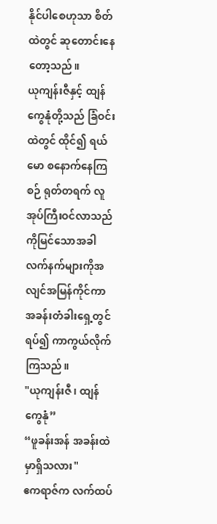နိုင်ပါစေဟုသာ စိတ်ထဲတွင် ဆုတောင်းနေတော့သည်။
ယုကျန်းဇီနှင့် ထျန်ကွေနုံတို့သည် ခြံဝင်းထဲတွင် ထိုင်၍ ရယ်မော စနောက်နေကြစဉ် ရုတ်တရက် လူအုပ်ကြီးဝင်လာသည်ကိုမြင်သောအခါ လက်နက်များကိုအလျင်အမြန်ကိုင်ကာ အခန်းတံခါးရှေ့တွင် ရပ်၍ ကာကွယ်လိုက်ကြသည်။
"ယုကျန်းဇီ၊ ထျန်ကွေနုံ”
“ဖူခန်းအန် အခန်းထဲမှာရှိသလား"
ဧကရာဇ်က လက်ထပ်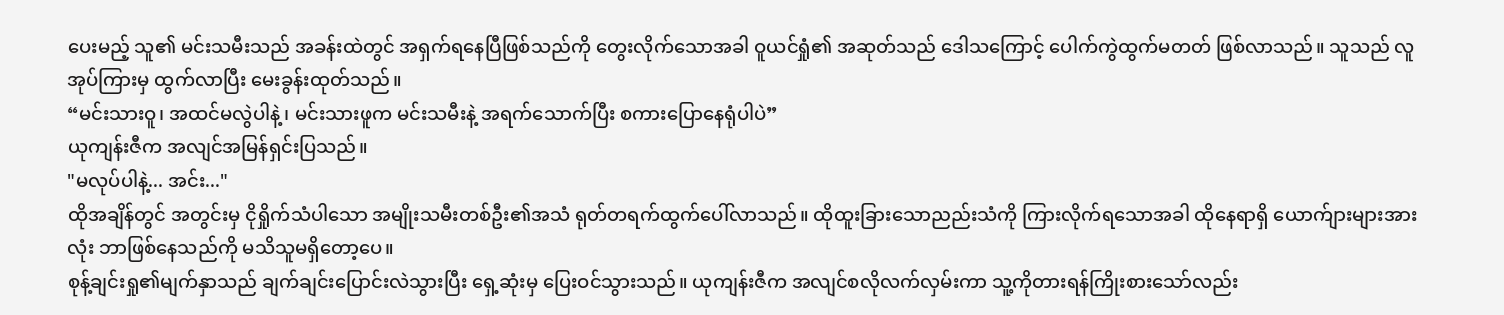ပေးမည့် သူ၏ မင်းသမီးသည် အခန်းထဲတွင် အရှက်ရနေပြီဖြစ်သည်ကို တွေးလိုက်သောအခါ ဝူယင်ရှုံ၏ အဆုတ်သည် ဒေါသကြောင့် ပေါက်ကွဲထွက်မတတ် ဖြစ်လာသည်။ သူသည် လူအုပ်ကြားမှ ထွက်လာပြီး မေးခွန်းထုတ်သည်။
“မင်းသားဝူ၊ အထင်မလွဲပါနဲ့၊ မင်းသားဖူက မင်းသမီးနဲ့ အရက်သောက်ပြီး စကားပြောနေရုံပါပဲ”
ယုကျန်းဇီက အလျင်အမြန်ရှင်းပြသည်။
"မလုပ်ပါနဲ့... အင်း..."
ထိုအချိန်တွင် အတွင်းမှ ငိုရှိုက်သံပါသော အမျိုးသမီးတစ်ဦး၏အသံ ရုတ်တရက်ထွက်ပေါ်လာသည်။ ထိုထူးခြားသောညည်းသံကို ကြားလိုက်ရသောအခါ ထိုနေရာရှိ ယောက်ျားများအားလုံး ဘာဖြစ်နေသည်ကို မသိသူမရှိတော့ပေ။
စုန့်ချင်းရှု၏မျက်နှာသည် ချက်ချင်းပြောင်းလဲသွားပြီး ရှေ့ဆုံးမှ ပြေးဝင်သွားသည်။ ယုကျန်းဇီက အလျင်စလိုလက်လှမ်းကာ သူ့ကိုတားရန်ကြိုးစားသော်လည်း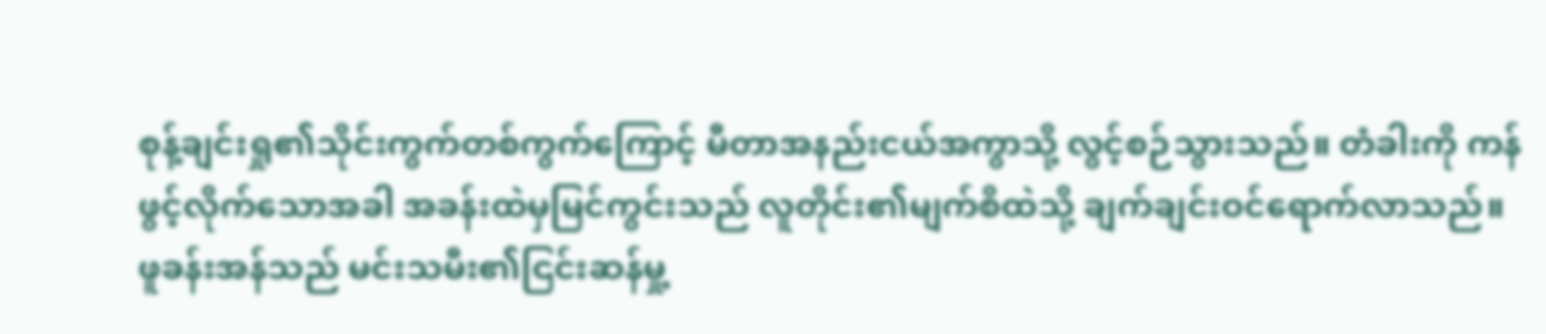စုန့်ချင်းရှု၏သိုင်းကွက်တစ်ကွက်ကြောင့် မီတာအနည်းငယ်အကွာသို့ လွင့်စဉ်သွားသည်။ တံခါးကို ကန်ဖွင့်လိုက်သောအခါ အခန်းထဲမှမြင်ကွင်းသည် လူတိုင်း၏မျက်စိထဲသို့ ချက်ချင်းဝင်ရောက်လာသည်။
ဖူခန်းအန်သည် မင်းသမီး၏ငြင်းဆန်မှု့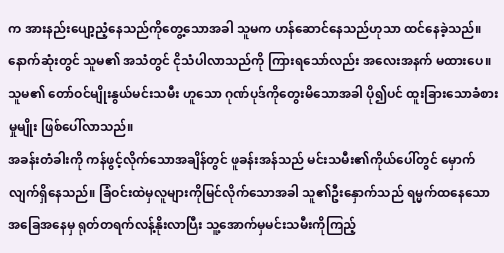က အားနည်းပျော့ညံ့နေသည်ကိုတွေ့သောအခါ သူမက ဟန်ဆောင်နေသည်ဟုသာ ထင်နေခဲ့သည်။ နောက်ဆုံးတွင် သူမ၏ အသံတွင် ငိုသံပါလာသည်ကို ကြားရသော်လည်း အလေးအနက် မထားပေ။ သူမ၏ တော်ဝင်မျိုးနွယ်မင်းသမီး ဟူသော ဂုဏ်ပုဒ်ကိုတွေးမိသောအခါ ပို၍ပင် ထူးခြားသောခံစားမှုမျိုး ဖြစ်ပေါ်လာသည်။
အခန်းတံခါးကို ကန်ဖွင့်လိုက်သောအချိန်တွင် ဖူခန်းအန်သည် မင်းသမီး၏ကိုယ်ပေါ်တွင် မှောက်လျက်ရှိနေသည်။ ခြံဝင်းထဲမှလူများကိုမြင်လိုက်သောအခါ သူ၏ဦးနှောက်သည် ရမ္မက်ထနေသောအခြေအနေမှ ရုတ်တရက်လန့်နိုးလာပြီး သူ့အောက်မှမင်းသမီးကိုကြည့်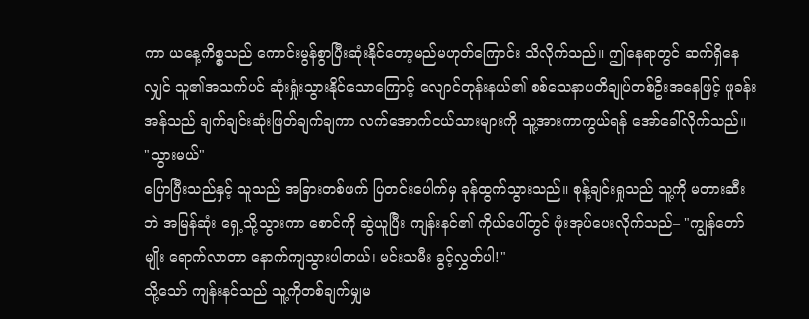ကာ ယနေ့ကိစ္စသည် ကောင်းမွန်စွာပြီးဆုံးနိုင်တော့မည်မဟုတ်ကြောင်း သိလိုက်သည်။ ဤနေရာတွင် ဆက်ရှိနေလျှင် သူ၏အသက်ပင် ဆုံးရှုံးသွားနိုင်သောကြောင့် လျောင်တုန်းနယ်၏ စစ်သေနာပတိချုပ်တစ်ဦးအနေဖြင့် ဖူခန်းအန်သည် ချက်ချင်းဆုံးဖြတ်ချက်ချကာ လက်အောက်ငယ်သားများကို သူ့အားကာကွယ်ရန် အော်ခေါ်လိုက်သည်။ "သွားမယ်"
ပြောပြီးသည်နှင့် သူသည် အခြားတစ်ဖက် ပြတင်းပေါက်မှ ခုန်ထွက်သွားသည်။ စုန့်ချင်းရှုသည် သူ့ကို မတားဆီးဘဲ အမြန်ဆုံး ရှေ့သို့သွားကာ စောင်ကို ဆွဲယူပြီး ကျန်းနင်၏ ကိုယ်ပေါ်တွင် ဖုံးအုပ်ပေးလိုက်သည်– "ကျွန်တော်မျိုး ရောက်လာတာ နောက်ကျသွားပါတယ်၊ မင်းသမီး ခွင့်လွှတ်ပါ!"
သို့သော် ကျန်းနင်သည် သူ့ကိုတစ်ချက်မျှမ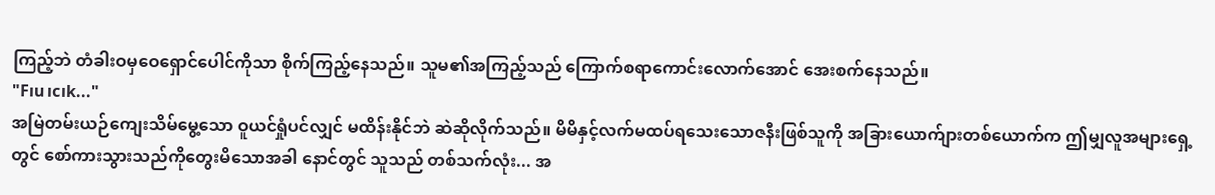ကြည့်ဘဲ တံခါးဝမှဝေရှောင်ပေါင်ကိုသာ စိုက်ကြည့်နေသည်။ သူမ၏အကြည့်သည် ကြောက်စရာကောင်းလောက်အောင် အေးစက်နေသည်။
"F၊u၊c၊k..."
အမြဲတမ်းယဉ်ကျေးသိမ်မွေ့သော ဝူယင်ရှုံပင်လျှင် မထိန်းနိုင်ဘဲ ဆဲဆိုလိုက်သည်။ မိမိနှင့်လက်မထပ်ရသေးသောဇနီးဖြစ်သူကို အခြားယောက်ျားတစ်ယောက်က ဤမျှလူအများရှေ့တွင် စော်ကားသွားသည်ကိုတွေးမိသောအခါ နောင်တွင် သူသည် တစ်သက်လုံး... အ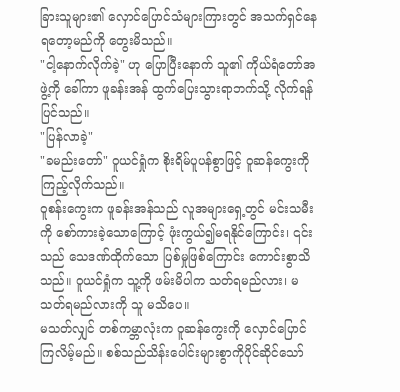ခြားသူများ၏ လှောင်ပြောင်သံများကြားတွင် အသက်ရှင်နေရတော့မည်ကို တွေးမိသည်။
"ငါ့နောက်လိုက်ခဲ့" ဟု ပြောပြီးနောက် သူ၏ ကိုယ်ရံတော်အဖွဲ့ကို ခေါ်ကာ ဖူခန်းအန် ထွက်ပြေးသွားရာဘက်သို့ လိုက်ရန် ပြင်သည်။
"ပြန်လာခဲ့"
"ခမည်းတော်" ဝူယင်ရှုံက စိုးရိမ်ပူပန်စွာဖြင့် ဝူဆန်ကွေးကို ကြည့်လိုက်သည်။
ဝူစန်းကွေးက ဖူခန်းအန်သည် လူအများရှေ့တွင် မင်းသမီးကို စော်ကားခဲ့သောကြောင့် ဖုံးကွယ်၍မရနိုင်ကြောင်း၊ ၎င်းသည် သေဒဏ်ထိုက်သော ပြစ်မှုဖြစ်ကြောင်း ကောင်းစွာသိသည်။ ဝူယင်ရှုံက သူ့ကို ဖမ်းမိပါက သတ်ရမည်လား၊ မသတ်ရမည်လားကို သူ မသိပေ။
မသတ်လျှင် တစ်ကမ္ဘာလုံးက ဝူဆန်ကွေးကို လှောင်ပြောင်ကြလိမ့်မည်။ စစ်သည်သိန်းပေါင်းများစွာကိုပိုင်ဆိုင်သော်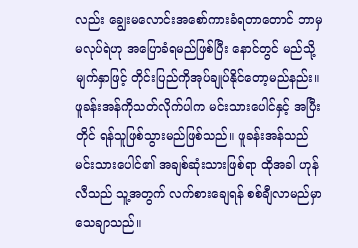လည်း ချွေးမလောင်းအစော်ကားခံရတာတောင် ဘာမှမလုပ်ရဲဟု အပြောခံရမည်ဖြစ်ပြီး နောင်တွင် မည်သို့မျက်နှာဖြင့် တိုင်းပြည်ကိုအုပ်ချုပ်နိုင်တော့မည်နည်း။ ဖူခန်းအန်ကိုသတ်လိုက်ပါက မင်းသားပေါင်နှင့် အပြီးတိုင် ရန်သူဖြစ်သွားမည်ဖြစ်သည်။ ဖူခန်းအန်သည် မင်းသားပေါင်၏ အချစ်ဆုံးသားဖြစ်ရာ ထိုအခါ ဟုန်လီသည် သူ့အတွက် လက်စားချေရန် စစ်ချီလာမည်မှာ သေချာသည်။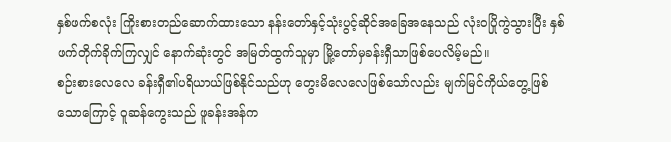နှစ်ဖက်စလုံး ကြိုးစားတည်ဆောက်ထားသော နန်းတော်နှင့်သုံးပွင့်ဆိုင်အခြေအနေသည် လုံးဝပြိုကွဲသွားပြီး နှစ်ဖက်တိုက်ခိုက်ကြလျှင် နောက်ဆုံးတွင် အမြတ်ထွက်သူမှာ မြို့တော်မှခန်းရှီသာဖြစ်ပေလိမ့်မည်။
စဉ်းစားလေလေ ခန်းရှီ၏ပရိယာယ်ဖြစ်နိုင်သည်ဟု တွေးမိလေလေဖြစ်သော်လည်း မျက်မြင်ကိုယ်တွေ့ဖြစ်သောကြောင့် ဝူဆန်ကွေးသည် ဖူခန်းအန်က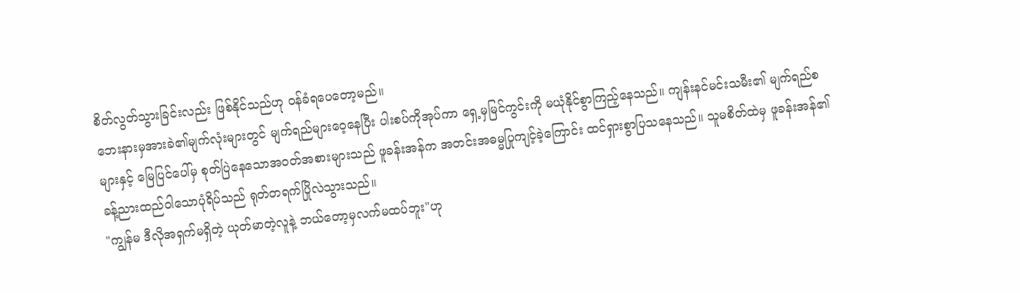စိတ်လွတ်သွားခြင်းလည်း ဖြစ်နိုင်သည်ဟု ဝန်ခံရပေတော့မည်။
ဘေးနားမှအားခဲ၏မျက်လုံးများတွင် မျက်ရည်များဝေ့နေပြီး ပါးစပ်ကိုအုပ်ကာ ရှေ့မှမြင်ကွင်းကို မယုံနိုင်စွာကြည့်နေသည်။ ကျန်းနင်မင်းသမီး၏ မျက်ရည်စများနှင့် မြေပြင်ပေါ်မှ စုတ်ပြဲနေသောအဝတ်အစားများသည် ဖူခန်းအန်က အတင်းအဓမ္မပြုကျင့်ခဲ့ကြောင်း ထင်ရှားစွာပြသနေသည်။ သူမစိတ်ထဲမှ ဖူခန်းအန်၏ ခန့်ညားထည်ဝါသောပုံရိပ်သည် ရုတ်တရက်ပြိုလဲသွားသည်။
"ကျွန်မ ဒီလိုအရှက်မရှိတဲ့ ယုတ်မာတဲ့လူနဲ့ ဘယ်တော့မှလက်မထပ်ဘူး"ဟု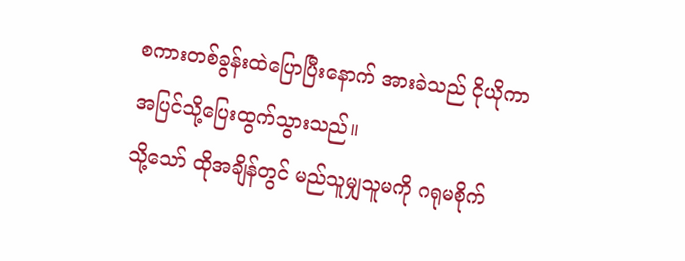စကားတစ်ခွန်းထဲပြောပြီးနောက် အားခဲသည် ငိုယိုကာ အပြင်သို့ပြေးထွက်သွားသည်။
သို့သော် ထိုအချိန်တွင် မည်သူမျှသူမကို ဂရုမစိုက်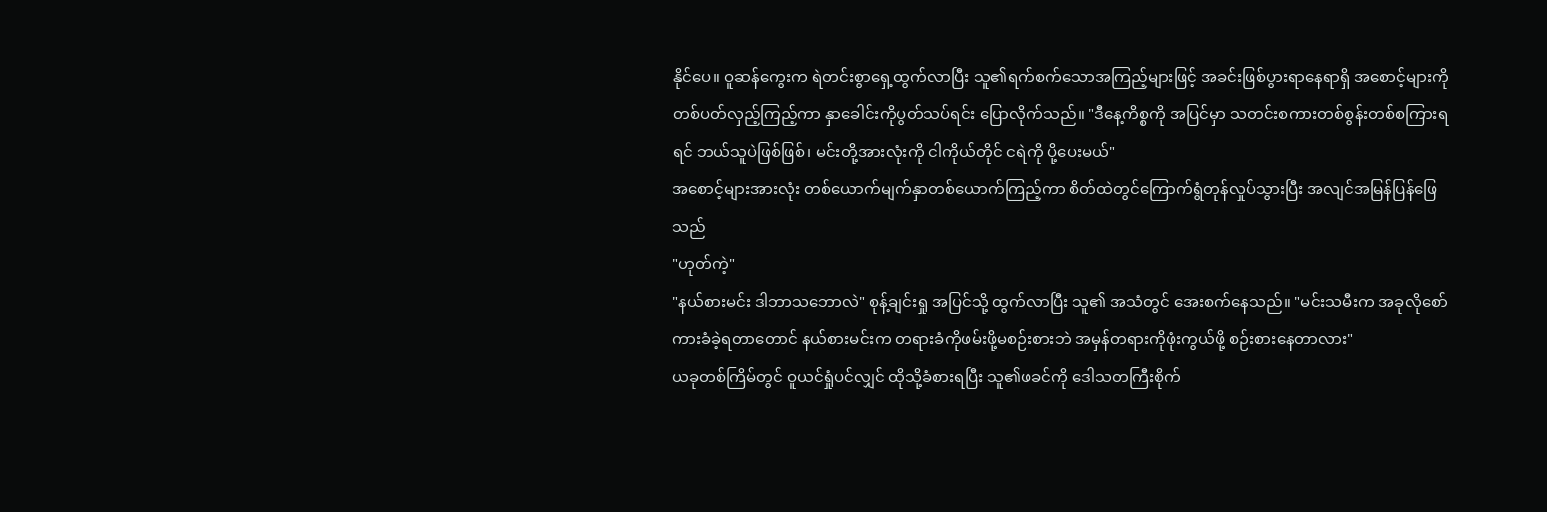နိုင်ပေ။ ဝူဆန်ကွေးက ရဲတင်းစွာရှေ့ထွက်လာပြီး သူ၏ရက်စက်သောအကြည့်များဖြင့် အခင်းဖြစ်ပွားရာနေရာရှိ အစောင့်များကို တစ်ပတ်လှည့်ကြည့်ကာ နှာခေါင်းကိုပွတ်သပ်ရင်း ပြောလိုက်သည်။ "ဒီနေ့ကိစ္စကို အပြင်မှာ သတင်းစကားတစ်စွန်းတစ်စကြားရရင် ဘယ်သူပဲဖြစ်ဖြစ်၊ မင်းတို့အားလုံးကို ငါကိုယ်တိုင် ငရဲကို ပို့ပေးမယ်"
အစောင့်များအားလုံး တစ်ယောက်မျက်နှာတစ်ယောက်ကြည့်ကာ စိတ်ထဲတွင်ကြောက်ရွံတုန်လှုပ်သွားပြီး အလျင်အမြန်ပြန်ဖြေသည်
"ဟုတ်ကဲ့"
"နယ်စားမင်း ဒါဘာသဘောလဲ" စုန့်ချင်းရှု အပြင်သို့ ထွက်လာပြီး သူ၏ အသံတွင် အေးစက်နေသည်။ "မင်းသမီးက အခုလိုစော်ကားခံခဲ့ရတာတောင် နယ်စားမင်းက တရားခံကိုဖမ်းဖို့မစဉ်းစားဘဲ အမှန်တရားကိုဖုံးကွယ်ဖို့ စဉ်းစားနေတာလား"
ယခုတစ်ကြိမ်တွင် ဝူယင်ရှုံပင်လျှင် ထိုသို့ခံစားရပြီး သူ၏ဖခင်ကို ဒေါသတကြီးစိုက်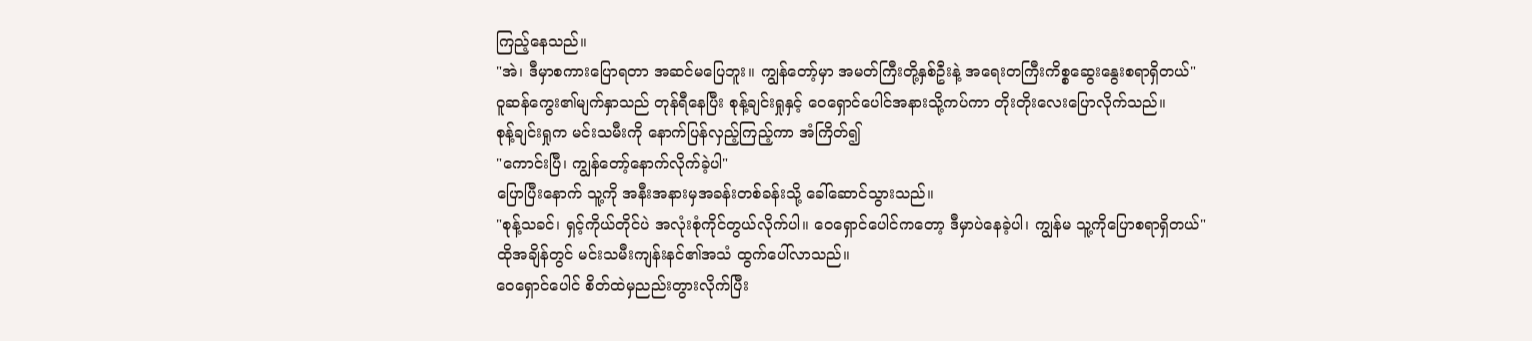ကြည့်နေသည်။
"အဲ၊ ဒီမှာစကားပြောရတာ အဆင်မပြေဘူး။ ကျွန်တော့်မှာ အမတ်ကြီးတို့နှစ်ဦးနဲ့ အရေးတကြီးကိစ္စဆွေးနွေးစရာရှိတယ်"
ဝူဆန်ကွေး၏မျက်နှာသည် တုန်ရီနေပြီး စုန့်ချင်းရှုနှင့် ဝေရှောင်ပေါင်အနားသို့ကပ်ကာ တိုးတိုးလေးပြောလိုက်သည်။
စုန့်ချင်းရှုက မင်းသမီးကို နောက်ပြန်လှည့်ကြည့်ကာ အံကြိတ်၍
"ကောင်းပြီ၊ ကျွန်တော့်နောက်လိုက်ခဲ့ပါ"
ပြောပြီးနောက် သူ့ကို အနီးအနားမှအခန်းတစ်ခန်းသို့ ခေါ်ဆောင်သွားသည်။
"စုန့်သခင်၊ ရှင့်ကိုယ်တိုင်ပဲ အလုံးစုံကိုင်တွယ်လိုက်ပါ။ ဝေရှောင်ပေါင်ကတော့ ဒီမှာပဲနေခဲ့ပါ၊ ကျွန်မ သူ့ကိုပြောစရာရှိတယ်"
ထိုအချိန်တွင် မင်းသမီးကျန်းနင်၏အသံ ထွက်ပေါ်လာသည်။
ဝေရှောင်ပေါင် စိတ်ထဲမှညည်းတွားလိုက်ပြီး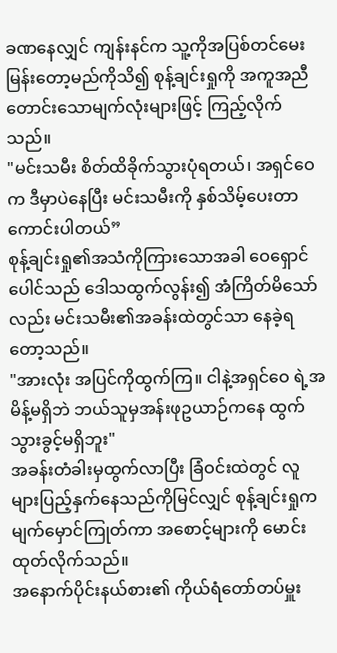ခဏနေလျှင် ကျန်းနင်က သူ့ကိုအပြစ်တင်မေးမြန်းတော့မည်ကိုသိ၍ စုန့်ချင်းရှုကို အကူအညီတောင်းသောမျက်လုံးများဖြင့် ကြည့်လိုက်သည်။
"မင်းသမီး စိတ်ထိခိုက်သွားပုံရတယ်၊ အရှင်ဝေက ဒီမှာပဲနေပြီး မင်းသမီးကို နှစ်သိမ့်ပေးတာ ကောင်းပါတယ်”
စုန့်ချင်းရှု၏အသံကိုကြားသောအခါ ဝေရှောင်ပေါင်သည် ဒေါသထွက်လွန်း၍ အံကြိတ်မိသော်လည်း မင်းသမီး၏အခန်းထဲတွင်သာ နေခဲ့ရတော့သည်။
"အားလုံး အပြင်ကိုထွက်ကြ။ ငါနဲ့အရှင်ဝေ ရဲ့အမိန့်မရှိဘဲ ဘယ်သူမှအန်းဖုဥယာဉ်ကနေ ထွက်သွားခွင့်မရှိဘူး"
အခန်းတံခါးမှထွက်လာပြီး ခြံဝင်းထဲတွင် လူများပြည့်နှက်နေသည်ကိုမြင်လျှင် စုန့်ချင်းရှုက မျက်မှောင်ကြုတ်ကာ အစောင့်များကို မောင်းထုတ်လိုက်သည်။
အနောက်ပိုင်းနယ်စား၏ ကိုယ်ရံတော်တပ်မှူး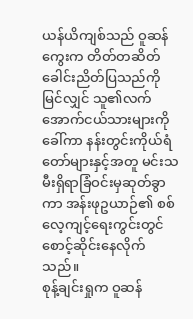ယန်ယိကျစ်သည် ဝူဆန်ကွေးက တိတ်တဆိတ်ခေါင်းညိတ်ပြသည်ကိုမြင်လျှင် သူ၏လက်အောက်ငယ်သားများကိုခေါ်ကာ နန်းတွင်းကိုယ်ရံတော်များနှင့်အတူ မင်းသမီးရှိရာခြံဝင်းမှဆုတ်ခွာကာ အန်းဖုဥယာဉ်၏ စစ်လေ့ကျင့်ရေးကွင်းတွင် စောင့်ဆိုင်းနေလိုက်သည်။
စုန့်ချင်းရှုက ဝူဆန်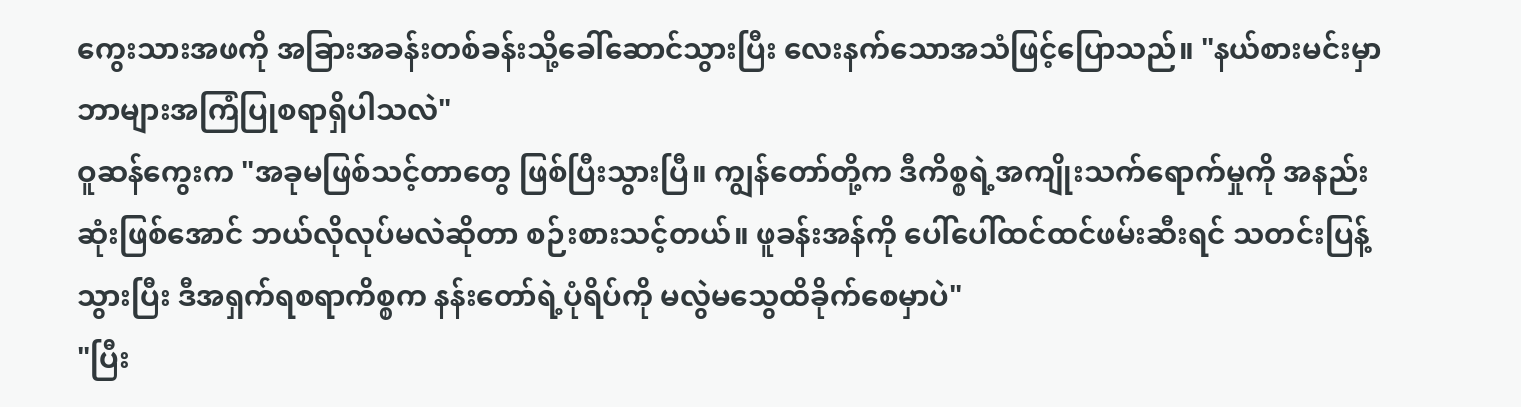ကွေးသားအဖကို အခြားအခန်းတစ်ခန်းသို့ခေါ်ဆောင်သွားပြီး လေးနက်သောအသံဖြင့်ပြောသည်။ "နယ်စားမင်းမှာ ဘာများအကြံပြုစရာရှိပါသလဲ"
ဝူဆန်ကွေးက "အခုမဖြစ်သင့်တာတွေ ဖြစ်ပြီးသွားပြီ။ ကျွန်တော်တို့က ဒီကိစ္စရဲ့အကျိုးသက်ရောက်မှုကို အနည်းဆုံးဖြစ်အောင် ဘယ်လိုလုပ်မလဲဆိုတာ စဉ်းစားသင့်တယ်။ ဖူခန်းအန်ကို ပေါ်ပေါ်ထင်ထင်ဖမ်းဆီးရင် သတင်းပြန့်သွားပြီး ဒီအရှက်ရစရာကိစ္စက နန်းတော်ရဲ့ပုံရိပ်ကို မလွဲမသွေထိခိုက်စေမှာပဲ"
"ပြီး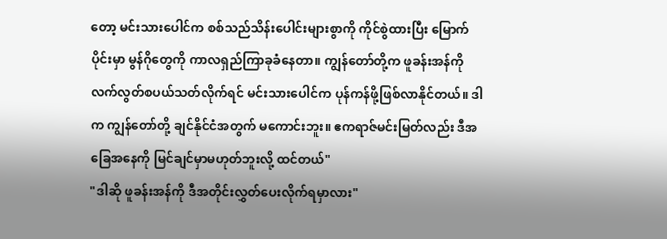တော့ မင်းသားပေါင်က စစ်သည်သိန်းပေါင်းများစွာကို ကိုင်စွဲထားပြီး မြောက်ပိုင်းမှာ မွန်ဂိုတွေကို ကာလရှည်ကြာခုခံနေတာ။ ကျွန်တော်တို့က ဖူခန်းအန်ကို လက်လွတ်စပယ်သတ်လိုက်ရင် မင်းသားပေါင်က ပုန်ကန်ဖို့ဖြစ်လာနိုင်တယ်။ ဒါက ကျွန်တော်တို့ ချင်နိုင်ငံအတွက် မကောင်းဘူး။ ဧကရာဇ်မင်းမြတ်လည်း ဒီအခြေအနေကို မြင်ချင်မှာမဟုတ်ဘူးလို့ ထင်တယ်"
"ဒါဆို ဖူခန်းအန်ကို ဒီအတိုင်းလွှတ်ပေးလိုက်ရမှာလား"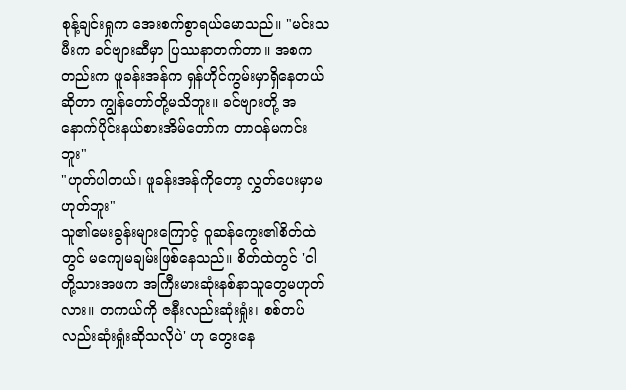စုန့်ချင်းရှုက အေးစက်စွာရယ်မောသည်။ "မင်းသမီးက ခင်ဗျားဆီမှာ ပြဿနာတက်တာ။ အစကတည်းက ဖူခန်းအန်က ရှန်ဟိုင်ကွမ်းမှာရှိနေတယ်ဆိုတာ ကျွန်တော်တို့မသိဘူး။ ခင်ဗျားတို့ အနောက်ပိုင်းနယ်စားအိမ်တော်က တာဝန်မကင်းဘူး"
"ဟုတ်ပါတယ်၊ ဖူခန်းအန်ကိုတော့ လွှတ်ပေးမှာမဟုတ်ဘူး"
သူ၏မေးခွန်းများကြောင့် ဝူဆန်ကွေး၏စိတ်ထဲတွင် မကျေမချမ်းဖြစ်နေသည်။ စိတ်ထဲတွင် 'ငါတို့သားအဖက အကြီးမားဆုံးနစ်နာသူတွေမဟုတ်လား။ တကယ်ကို ဇနီးလည်းဆုံးရှုံး၊ စစ်တပ်လည်းဆုံးရှုံးဆိုသလိုပဲ' ဟု တွေးနေ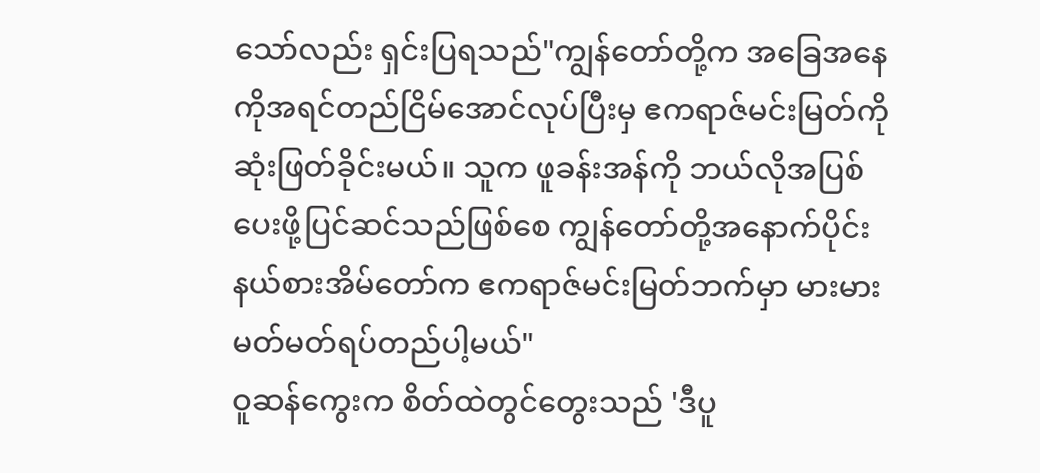သော်လည်း ရှင်းပြရသည်"ကျွန်တော်တို့က အခြေအနေကိုအရင်တည်ငြိမ်အောင်လုပ်ပြီးမှ ဧကရာဇ်မင်းမြတ်ကို ဆုံးဖြတ်ခိုင်းမယ်။ သူက ဖူခန်းအန်ကို ဘယ်လိုအပြစ်ပေးဖို့ပြင်ဆင်သည်ဖြစ်စေ ကျွန်တော်တို့အနောက်ပိုင်းနယ်စားအိမ်တော်က ဧကရာဇ်မင်းမြတ်ဘက်မှာ မားမားမတ်မတ်ရပ်တည်ပါ့မယ်"
ဝူဆန်ကွေးက စိတ်ထဲတွင်တွေးသည် 'ဒီပူ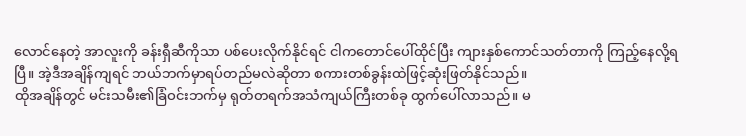လောင်နေတဲ့ အာလူးကို ခန်းရှီဆီကိုသာ ပစ်ပေးလိုက်နိုင်ရင် ငါကတောင်ပေါ်ထိုင်ပြီး ကျားနှစ်ကောင်သတ်တာကို ကြည့်နေလို့ရပြီ။ အဲ့ဒီအချိန်ကျရင် ဘယ်ဘက်မှာရပ်တည်မလဲဆိုတာ စကားတစ်ခွန်းထဲဖြင့်ဆုံးဖြတ်နိုင်သည်။
ထိုအချိန်တွင် မင်းသမီး၏ခြံဝင်းဘက်မှ ရုတ်တရက်အသံကျယ်ကြီးတစ်ခု ထွက်ပေါ်လာသည်။ မ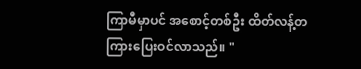ကြာမီမှာပင် အစောင့်တစ်ဦး ထိတ်လန့်တကြားပြေးဝင်လာသည်။ "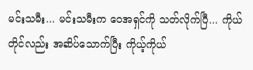မင်းသမီး... မင်းသမီးက ဝေအရှင်ကို သတ်လိုက်ပြီ... ကိုယ်တိုင်လည်း အဆိပ်သောက်ပြီး ကိုယ့်ကိုယ်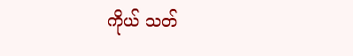ကိုယ် သတ်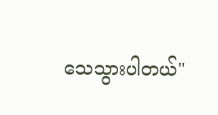သေသွားပါတယ်"